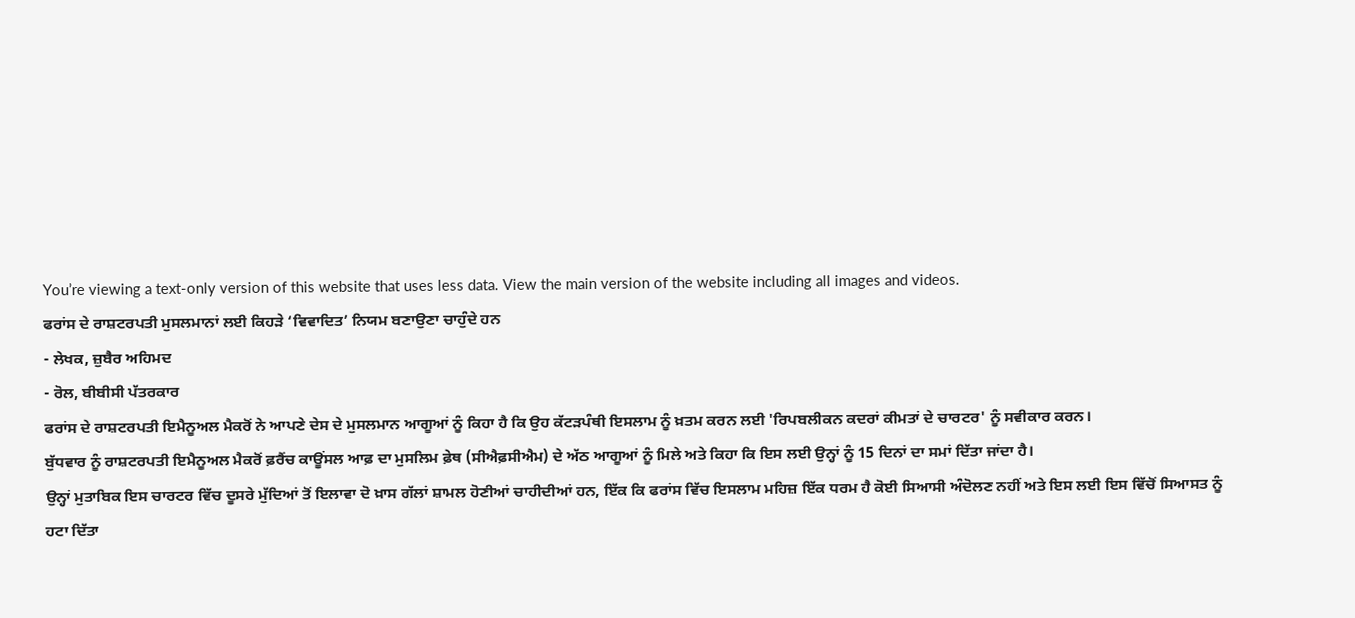You’re viewing a text-only version of this website that uses less data. View the main version of the website including all images and videos.
ਫਰਾਂਸ ਦੇ ਰਾਸ਼ਟਰਪਤੀ ਮੁਸਲਮਾਨਾਂ ਲਈ ਕਿਹੜੇ ‘ਵਿਵਾਦਿਤ’ ਨਿਯਮ ਬਣਾਉਣਾ ਚਾਹੁੰਦੇ ਹਨ
- ਲੇਖਕ, ਜ਼ੁਬੈਰ ਅਹਿਮਦ
- ਰੋਲ, ਬੀਬੀਸੀ ਪੱਤਰਕਾਰ
ਫਰਾਂਸ ਦੇ ਰਾਸ਼ਟਰਪਤੀ ਇਮੈਨੂਅਲ ਮੈਕਰੋਂ ਨੇ ਆਪਣੇ ਦੇਸ ਦੇ ਮੁਸਲਮਾਨ ਆਗੂਆਂ ਨੂੰ ਕਿਹਾ ਹੈ ਕਿ ਉਹ ਕੱਟੜਪੰਥੀ ਇਸਲਾਮ ਨੂੰ ਖ਼ਤਮ ਕਰਨ ਲਈ 'ਰਿਪਬਲੀਕਨ ਕਦਰਾਂ ਕੀਮਤਾਂ ਦੇ ਚਾਰਟਰ' ਨੂੰ ਸਵੀਕਾਰ ਕਰਨ।
ਬੁੱਧਵਾਰ ਨੂੰ ਰਾਸ਼ਟਰਪਤੀ ਇਮੈਨੂਅਲ ਮੈਕਰੋਂ ਫ਼ਰੈਂਚ ਕਾਊਂਸਲ ਆਫ਼ ਦਾ ਮੁਸਲਿਮ ਫ਼ੇਥ (ਸੀਐਫ਼ਸੀਐਮ) ਦੇ ਅੱਠ ਆਗੂਆਂ ਨੂੰ ਮਿਲੇ ਅਤੇ ਕਿਹਾ ਕਿ ਇਸ ਲਈ ਉਨ੍ਹਾਂ ਨੂੰ 15 ਦਿਨਾਂ ਦਾ ਸਮਾਂ ਦਿੱਤਾ ਜਾਂਦਾ ਹੈ।
ਉਨ੍ਹਾਂ ਮੁਤਾਬਿਕ ਇਸ ਚਾਰਟਰ ਵਿੱਚ ਦੂਸਰੇ ਮੁੱਦਿਆਂ ਤੋਂ ਇਲਾਵਾ ਦੋ ਖ਼ਾਸ ਗੱਲਾਂ ਸ਼ਾਮਲ ਹੋਣੀਆਂ ਚਾਹੀਦੀਆਂ ਹਨ, ਇੱਕ ਕਿ ਫਰਾਂਸ ਵਿੱਚ ਇਸਲਾਮ ਮਹਿਜ਼ ਇੱਕ ਧਰਮ ਹੈ ਕੋਈ ਸਿਆਸੀ ਅੰਦੋਲਣ ਨਹੀਂ ਅਤੇ ਇਸ ਲਈ ਇਸ ਵਿੱਚੋਂ ਸਿਆਸਤ ਨੂੰ ਹਟਾ ਦਿੱਤਾ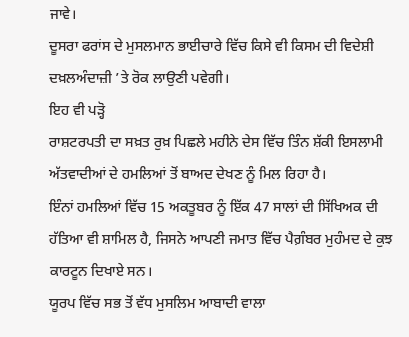ਜਾਵੇ।
ਦੂਸਰਾ ਫਰਾਂਸ ਦੇ ਮੁਸਲਮਾਨ ਭਾਈਚਾਰੇ ਵਿੱਚ ਕਿਸੇ ਵੀ ਕਿਸਮ ਦੀ ਵਿਦੇਸ਼ੀ ਦਖ਼ਲਅੰਦਾਜ਼ੀ ’ਤੇ ਰੋਕ ਲਾਉਣੀ ਪਵੇਗੀ।
ਇਹ ਵੀ ਪੜ੍ਹੋ
ਰਾਸ਼ਟਰਪਤੀ ਦਾ ਸਖ਼ਤ ਰੁਖ਼ ਪਿਛਲੇ ਮਹੀਨੇ ਦੇਸ ਵਿੱਚ ਤਿੰਨ ਸ਼ੱਕੀ ਇਸਲਾਮੀ ਅੱਤਵਾਦੀਆਂ ਦੇ ਹਮਲਿਆਂ ਤੋਂ ਬਾਅਦ ਦੇਖਣ ਨੂੰ ਮਿਲ ਰਿਹਾ ਹੈ।
ਇੰਨਾਂ ਹਮਲਿਆਂ ਵਿੱਚ 15 ਅਕਤੂਬਰ ਨੂੰ ਇੱਕ 47 ਸਾਲਾਂ ਦੀ ਸਿੱਖਿਅਕ ਦੀ ਹੱਤਿਆ ਵੀ ਸ਼ਾਮਿਲ ਹੈ, ਜਿਸਨੇ ਆਪਣੀ ਜਮਾਤ ਵਿੱਚ ਪੈਗ਼ੰਬਰ ਮੁਹੰਮਦ ਦੇ ਕੁਝ ਕਾਰਟੂਨ ਦਿਖਾਏ ਸਨ।
ਯੂਰਪ ਵਿੱਚ ਸਭ ਤੋਂ ਵੱਧ ਮੁਸਲਿਮ ਆਬਾਦੀ ਵਾਲਾ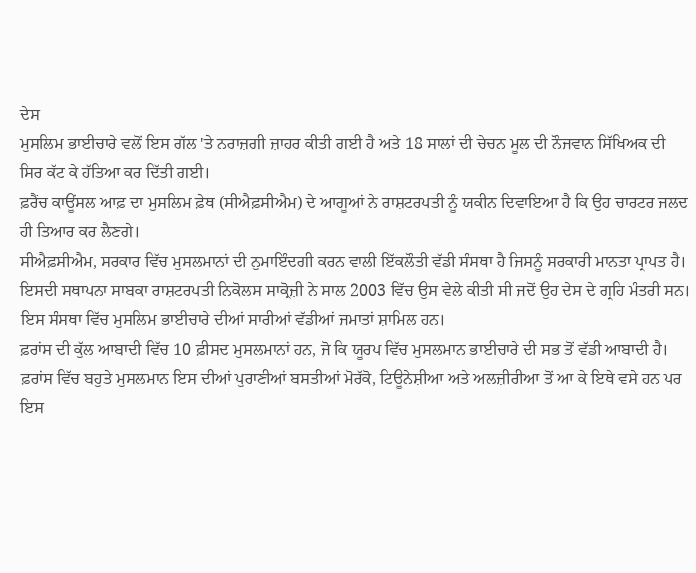ਦੇਸ
ਮੁਸਲਿਮ ਭਾਈਚਾਰੇ ਵਲੋਂ ਇਸ ਗੱਲ 'ਤੇ ਨਰਾਜ਼ਗੀ ਜ਼ਾਹਰ ਕੀਤੀ ਗਈ ਹੈ ਅਤੇ 18 ਸਾਲਾਂ ਦੀ ਚੇਚਨ ਮੂਲ ਦੀ ਨੌਜਵਾਨ ਸਿੱਖਿਅਕ ਦੀ ਸਿਰ ਕੱਟ ਕੇ ਹੱਤਿਆ ਕਰ ਦਿੱਤੀ ਗਈ।
ਫ਼ਰੈਂਚ ਕਾਊਂਸਲ ਆਫ਼ ਦਾ ਮੁਸਲਿਮ ਫ਼ੇਥ (ਸੀਐਫ਼ਸੀਐਮ) ਦੇ ਆਗੂਆਂ ਨੇ ਰਾਸ਼ਟਰਪਤੀ ਨੂੰ ਯਕੀਨ ਦਿਵਾਇਆ ਹੈ ਕਿ ਉਹ ਚਾਰਟਰ ਜਲਦ ਹੀ ਤਿਆਰ ਕਰ ਲੈਣਗੇ।
ਸੀਐਫ਼ਸੀਐਮ, ਸਰਕਾਰ ਵਿੱਚ ਮੁਸਲਮਾਨਾਂ ਦੀ ਨੁਮਾਇੰਦਗੀ ਕਰਨ ਵਾਲੀ ਇੱਕਲੌਤੀ ਵੱਡੀ ਸੰਸਥਾ ਹੈ ਜਿਸਨੂੰ ਸਰਕਾਰੀ ਮਾਨਤਾ ਪ੍ਰਾਪਤ ਹੈ।
ਇਸਦੀ ਸਥਾਪਨਾ ਸਾਬਕਾ ਰਾਸ਼ਟਰਪਤੀ ਨਿਕੋਲਸ ਸਾਕ੍ਰੋਜ਼ੀ ਨੇ ਸਾਲ 2003 ਵਿੱਚ ਉਸ ਵੇਲੇ ਕੀਤੀ ਸੀ ਜਦੋਂ ਉਹ ਦੇਸ ਦੇ ਗ੍ਰਹਿ ਮੰਤਰੀ ਸਨ। ਇਸ ਸੰਸਥਾ ਵਿੱਚ ਮੁਸਲਿਮ ਭਾਈਚਾਰੇ ਦੀਆਂ ਸਾਰੀਆਂ ਵੱਡੀਆਂ ਜਮਾਤਾਂ ਸ਼ਾਮਿਲ ਹਨ।
ਫ਼ਰਾਂਸ ਦੀ ਕੁੱਲ ਆਬਾਦੀ ਵਿੱਚ 10 ਫ਼ੀਸਦ ਮੁਸਲਮਾਨਾਂ ਹਨ, ਜੋ ਕਿ ਯੂਰਪ ਵਿੱਚ ਮੁਸਲਮਾਨ ਭਾਈਚਾਰੇ ਦੀ ਸਭ ਤੋਂ ਵੱਡੀ ਆਬਾਦੀ ਹੈ।
ਫ਼ਰਾਂਸ ਵਿੱਚ ਬਹੁਤੇ ਮੁਸਲਮਾਨ ਇਸ ਦੀਆਂ ਪੁਰਾਣੀਆਂ ਬਸਤੀਆਂ ਮੋਰੱਕੋ, ਟਿਊਨੇਸ਼ੀਆ ਅਤੇ ਅਲਜ਼ੀਰੀਆ ਤੋਂ ਆ ਕੇ ਇਥੇ ਵਸੇ ਹਨ ਪਰ ਇਸ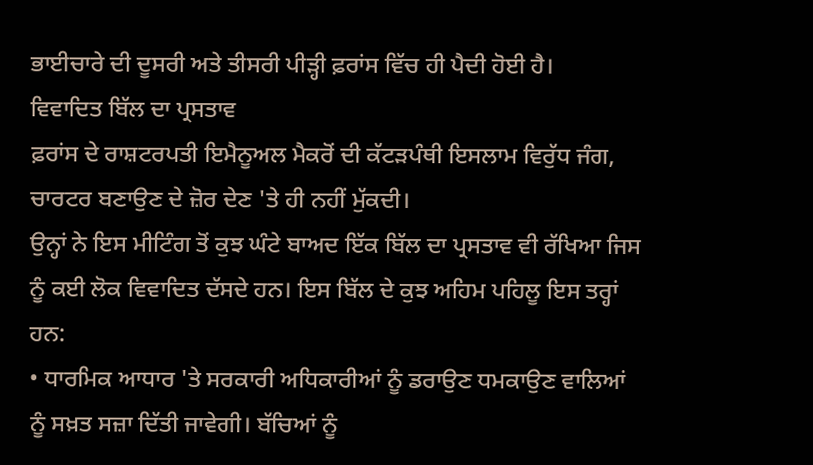ਭਾਈਚਾਰੇ ਦੀ ਦੂਸਰੀ ਅਤੇ ਤੀਸਰੀ ਪੀੜ੍ਹੀ ਫ਼ਰਾਂਸ ਵਿੱਚ ਹੀ ਪੈਦੀ ਹੋਈ ਹੈ।
ਵਿਵਾਦਿਤ ਬਿੱਲ ਦਾ ਪ੍ਰਸਤਾਵ
ਫ਼ਰਾਂਸ ਦੇ ਰਾਸ਼ਟਰਪਤੀ ਇਮੈਨੂਅਲ ਮੈਕਰੋਂ ਦੀ ਕੱਟੜਪੰਥੀ ਇਸਲਾਮ ਵਿਰੁੱਧ ਜੰਗ, ਚਾਰਟਰ ਬਣਾਉਣ ਦੇ ਜ਼ੋਰ ਦੇਣ 'ਤੇ ਹੀ ਨਹੀਂ ਮੁੱਕਦੀ।
ਉਨ੍ਹਾਂ ਨੇ ਇਸ ਮੀਟਿੰਗ ਤੋਂ ਕੁਝ ਘੰਟੇ ਬਾਅਦ ਇੱਕ ਬਿੱਲ ਦਾ ਪ੍ਰਸਤਾਵ ਵੀ ਰੱਖਿਆ ਜਿਸ ਨੂੰ ਕਈ ਲੋਕ ਵਿਵਾਦਿਤ ਦੱਸਦੇ ਹਨ। ਇਸ ਬਿੱਲ ਦੇ ਕੁਝ ਅਹਿਮ ਪਹਿਲੂ ਇਸ ਤਰ੍ਹਾਂ ਹਨ:
• ਧਾਰਮਿਕ ਆਧਾਰ 'ਤੇ ਸਰਕਾਰੀ ਅਧਿਕਾਰੀਆਂ ਨੂੰ ਡਰਾਉਣ ਧਮਕਾਉਣ ਵਾਲਿਆਂ ਨੂੰ ਸਖ਼ਤ ਸਜ਼ਾ ਦਿੱਤੀ ਜਾਵੇਗੀ। ਬੱਚਿਆਂ ਨੂੰ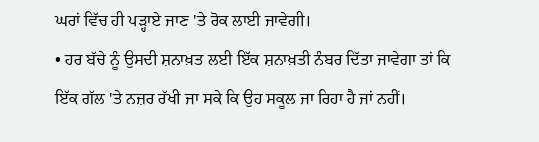ਘਰਾਂ ਵਿੱਚ ਹੀ ਪੜ੍ਹਾਏ ਜਾਣ 'ਤੇ ਰੋਕ ਲਾਈ ਜਾਵੇਗੀ।
• ਹਰ ਬੱਚੇ ਨੂੰ ਉਸਦੀ ਸ਼ਨਾਖ਼ਤ ਲਈ ਇੱਕ ਸ਼ਨਾਖ਼ਤੀ ਨੰਬਰ ਦਿੱਤਾ ਜਾਵੇਗਾ ਤਾਂ ਕਿ ਇੱਕ ਗੱਲ 'ਤੇ ਨਜ਼ਰ ਰੱਖੀ ਜਾ ਸਕੇ ਕਿ ਉਹ ਸਕੂਲ ਜਾ ਰਿਹਾ ਹੈ ਜਾਂ ਨਹੀਂ।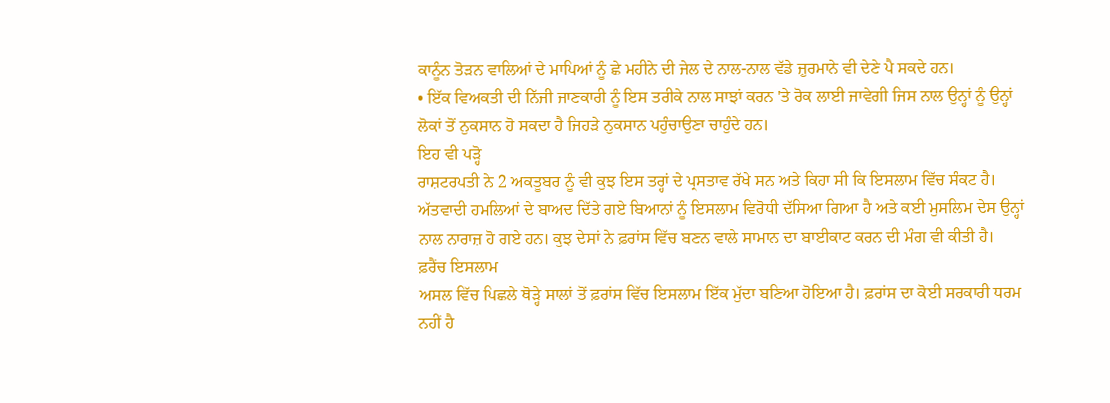ਕਾਨੂੰਨ ਤੋੜਨ ਵਾਲਿਆਂ ਦੇ ਮਾਪਿਆਂ ਨੂੰ ਛੇ ਮਹੀਨੇ ਦੀ ਜੇਲ ਦੇ ਨਾਲ-ਨਾਲ ਵੱਡੇ ਜ਼ੁਰਮਾਨੇ ਵੀ ਦੇਣੇ ਪੈ ਸਕਦੇ ਹਨ।
• ਇੱਕ ਵਿਅਕਤੀ ਦੀ ਨਿੱਜੀ ਜਾਣਕਾਰੀ ਨੂੰ ਇਸ ਤਰੀਕੇ ਨਾਲ ਸਾਝਾਂ ਕਰਨ 'ਤੇ ਰੋਕ ਲਾਈ ਜਾਵੇਗੀ ਜਿਸ ਨਾਲ ਉਨ੍ਹਾਂ ਨੂੰ ਉਨ੍ਹਾਂ ਲੋਕਾਂ ਤੋਂ ਨੁਕਸਾਨ ਹੋ ਸਕਦਾ ਹੈ ਜਿਹੜੇ ਨੁਕਸਾਨ ਪਹੁੰਚਾਉਣਾ ਚਾਹੁੰਦੇ ਹਨ।
ਇਹ ਵੀ ਪੜ੍ਹੋ
ਰਾਸ਼ਟਰਪਤੀ ਨੇ 2 ਅਕਤੂਬਰ ਨੂੰ ਵੀ ਕੁਝ ਇਸ ਤਰ੍ਹਾਂ ਦੇ ਪ੍ਰਸਤਾਵ ਰੱਖੇ ਸਨ ਅਤੇ ਕਿਹਾ ਸੀ ਕਿ ਇਸਲਾਮ ਵਿੱਚ ਸੰਕਟ ਹੈ।
ਅੱਤਵਾਦੀ ਹਮਲਿਆਂ ਦੇ ਬਾਅਦ ਦਿੱਤੇ ਗਏ ਬਿਆਨਾਂ ਨੂੰ ਇਸਲਾਮ ਵਿਰੋਧੀ ਦੱਸਿਆ ਗਿਆ ਹੈ ਅਤੇ ਕਈ ਮੁਸਲਿਮ ਦੇਸ ਉਨ੍ਹਾਂ ਨਾਲ ਨਾਰਾਜ਼ ਹੋ ਗਏ ਹਨ। ਕੁਝ ਦੇਸਾਂ ਨੇ ਫ਼ਰਾਂਸ ਵਿੱਚ ਬਣਨ ਵਾਲੇ ਸਾਮਾਨ ਦਾ ਬਾਈਕਾਟ ਕਰਨ ਦੀ ਮੰਗ ਵੀ ਕੀਤੀ ਹੈ।
ਫ਼ਰੈਂਚ ਇਸਲਾਮ
ਅਸਲ ਵਿੱਚ ਪਿਛਲੇ ਥੋੜ੍ਹੇ ਸਾਲਾਂ ਤੋਂ ਫ਼ਰਾਂਸ ਵਿੱਚ ਇਸਲਾਮ ਇੱਕ ਮੁੱਦਾ ਬਣਿਆ ਹੋਇਆ ਹੈ। ਫ਼ਰਾਂਸ ਦਾ ਕੋਈ ਸਰਕਾਰੀ ਧਰਮ ਨਹੀਂ ਹੈ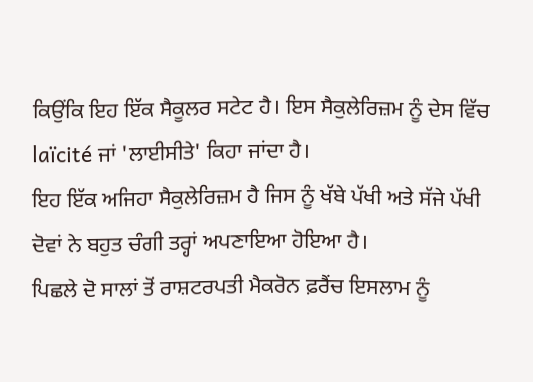ਕਿਉਂਕਿ ਇਹ ਇੱਕ ਸੈਕੂਲਰ ਸਟੇਟ ਹੈ। ਇਸ ਸੈਕੁਲੇਰਿਜ਼ਮ ਨੂੰ ਦੇਸ ਵਿੱਚ laïcité ਜਾਂ 'ਲਾਈਸੀਤੇ' ਕਿਹਾ ਜਾਂਦਾ ਹੈ।
ਇਹ ਇੱਕ ਅਜਿਹਾ ਸੈਕੁਲੇਰਿਜ਼ਮ ਹੈ ਜਿਸ ਨੂੰ ਖੱਬੇ ਪੱਖੀ ਅਤੇ ਸੱਜੇ ਪੱਖੀ ਦੋਵਾਂ ਨੇ ਬਹੁਤ ਚੰਗੀ ਤਰ੍ਹਾਂ ਅਪਣਾਇਆ ਹੋਇਆ ਹੈ।
ਪਿਛਲੇ ਦੋ ਸਾਲਾਂ ਤੋਂ ਰਾਸ਼ਟਰਪਤੀ ਮੈਕਰੋਨ ਫ਼ਰੈਂਚ ਇਸਲਾਮ ਨੂੰ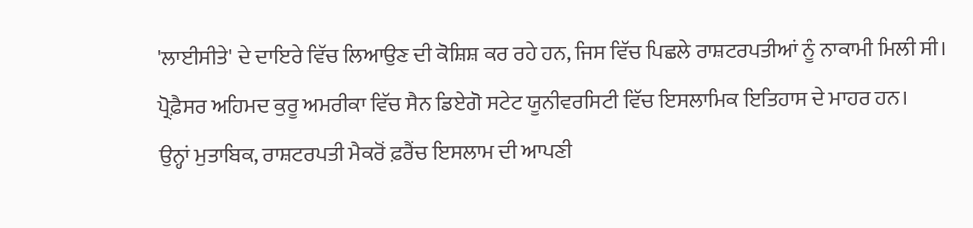'ਲਾਈਸੀਤੇ' ਦੇ ਦਾਇਰੇ ਵਿੱਚ ਲਿਆਉਣ ਦੀ ਕੋਸ਼ਿਸ਼ ਕਰ ਰਹੇ ਹਨ, ਜਿਸ ਵਿੱਚ ਪਿਛਲੇ ਰਾਸ਼ਟਰਪਤੀਆਂ ਨੂੰ ਨਾਕਾਮੀ ਮਿਲੀ ਸੀ।
ਪ੍ਰੋਫ਼ੈਸਰ ਅਹਿਮਦ ਕੁਰੂ ਅਮਰੀਕਾ ਵਿੱਚ ਸੈਨ ਡਿਏਗੋ ਸਟੇਟ ਯੂਨੀਵਰਸਿਟੀ ਵਿੱਚ ਇਸਲਾਮਿਕ ਇਤਿਹਾਸ ਦੇ ਮਾਹਰ ਹਨ।
ਉਨ੍ਹਾਂ ਮੁਤਾਬਿਕ, ਰਾਸ਼ਟਰਪਤੀ ਮੈਕਰੋਂ ਫ਼ਰੈਂਚ ਇਸਲਾਮ ਦੀ ਆਪਣੀ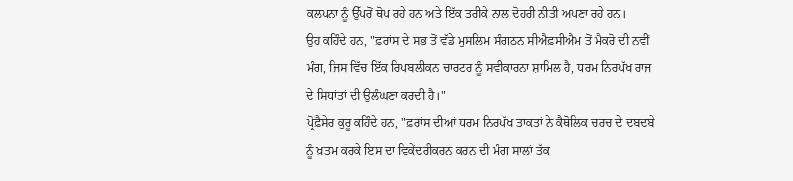ਕਲਪਨਾ ਨੂੰ ਉੱਪਰੋਂ ਥੋਪ ਰਹੇ ਹਨ ਅਤੇ ਇੱਕ ਤਰੀਕੇ ਨਾਲ ਦੋਹਰੀ ਨੀਤੀ ਅਪਣਾ ਰਹੇ ਹਨ।
ਉਹ ਕਹਿੰਦੇ ਹਨ, "ਫ਼ਰਾਂਸ ਦੇ ਸਭ ਤੋਂ ਵੱਡੇ ਮੁਸਲਿਮ ਸੰਗਠਨ ਸੀਐਫ਼ਸੀਐਮ ਤੋਂ ਮੈਕਰੋ ਦੀ ਨਵੀਂ ਮੰਗ, ਜਿਸ ਵਿੱਚ ਇੱਕ ਰਿਪਬਲੀਕਨ ਚਾਰਟਰ ਨੂੰ ਸਵੀਕਾਰਨਾ ਸ਼ਾਮਿਲ ਹੈ, ਧਰਮ ਨਿਰਪੱਖ ਰਾਜ ਦੇ ਸਿਧਾਂਤਾਂ ਦੀ ਉਲੰਘਣਾ ਕਰਦੀ ਹੈ।"
ਪ੍ਰੋਫ਼ੈਸੇਰ ਕੁਰੂ ਕਹਿੰਦੇ ਹਨ, "ਫ਼ਰਾਂਸ ਦੀਆਂ ਧਰਮ ਨਿਰਪੱਖ ਤਾਕਤਾਂ ਨੇ ਕੈਥੋਲਿਕ ਚਰਚ ਦੇ ਦਬਦਬੇ ਨੂੰ ਖ਼ਤਮ ਕਰਕੇ ਇਸ ਦਾ ਵਿਕੇਂਦਰੀਕਰਨ ਕਰਨ ਦੀ ਮੰਗ ਸਾਲਾਂ ਤੱਕ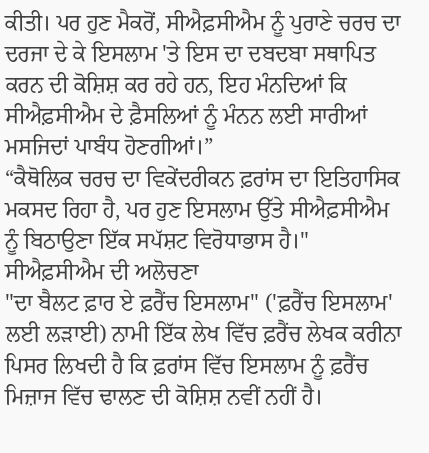ਕੀਤੀ। ਪਰ ਹੁਣ ਮੈਕਰੋਂ, ਸੀਐਫ਼ਸੀਐਮ ਨੂੰ ਪੁਰਾਣੇ ਚਰਚ ਦਾ ਦਰਜਾ ਦੇ ਕੇ ਇਸਲਾਮ 'ਤੇ ਇਸ ਦਾ ਦਬਦਬਾ ਸਥਾਪਿਤ ਕਰਨ ਦੀ ਕੋਸ਼ਿਸ਼ ਕਰ ਰਹੇ ਹਨ, ਇਹ ਮੰਨਦਿਆਂ ਕਿ ਸੀਐਫ਼ਸੀਐਮ ਦੇ ਫ਼ੈਸਲਿਆਂ ਨੂੰ ਮੰਨਨ ਲਈ ਸਾਰੀਆਂ ਮਸਜਿਦਾਂ ਪਾਬੰਧ ਹੋਣਗੀਆਂ।”
“ਕੈਥੋਲਿਕ ਚਰਚ ਦਾ ਵਿਕੇਂਦਰੀਕਨ ਫ਼ਰਾਂਸ ਦਾ ਇਤਿਹਾਸਿਕ ਮਕਸਦ ਰਿਹਾ ਹੈ, ਪਰ ਹੁਣ ਇਸਲਾਮ ਉੱਤੇ ਸੀਐਫ਼ਸੀਐਮ ਨੂੰ ਬਿਠਾਉਣਾ ਇੱਕ ਸਪੱਸ਼ਟ ਵਿਰੋਧਾਭਾਸ ਹੈ।"
ਸੀਐਫ਼ਸੀਐਮ ਦੀ ਅਲੋਚਣਾ
"ਦਾ ਬੈਲਟ ਫ਼ਾਰ ਏ ਫ਼ਰੈਂਚ ਇਸਲਾਮ" ('ਫ਼ਰੈਂਚ ਇਸਲਾਮ' ਲਈ ਲੜਾਈ) ਨਾਮੀ ਇੱਕ ਲੇਖ ਵਿੱਚ ਫ਼ਰੈਂਚ ਲੇਖਕ ਕਰੀਨਾ ਪਿਸਰ ਲਿਖਦੀ ਹੈ ਕਿ ਫ਼ਰਾਂਸ ਵਿੱਚ ਇਸਲਾਮ ਨੂੰ ਫ਼ਰੈਂਚ ਮਿਜ਼ਾਜ ਵਿੱਚ ਢਾਲਣ ਦੀ ਕੋਸ਼ਿਸ਼ ਨਵੀਂ ਨਹੀਂ ਹੈ।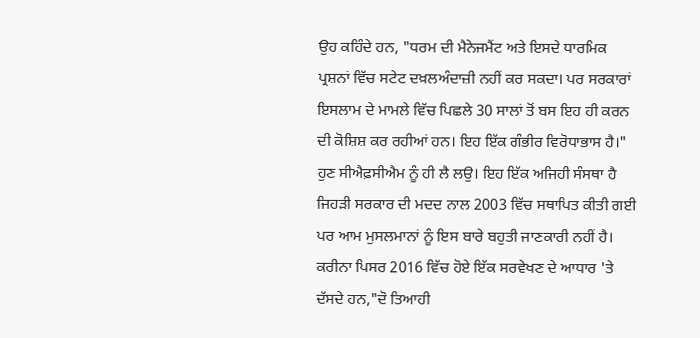ਉਹ ਕਹਿੰਦੇ ਹਨ, "ਧਰਮ ਦੀ ਮੈਨੇਜਮੈਂਟ ਅਤੇ ਇਸਦੇ ਧਾਰਮਿਕ ਪ੍ਰਸ਼ਨਾਂ ਵਿੱਚ ਸਟੇਟ ਦਖ਼ਲਅੰਦਾਜ਼ੀ ਨਹੀਂ ਕਰ ਸਕਦਾ। ਪਰ ਸਰਕਾਰਾਂ ਇਸਲਾਮ ਦੇ ਮਾਮਲੇ ਵਿੱਚ ਪਿਛਲੇ 30 ਸਾਲਾਂ ਤੋਂ ਬਸ ਇਹ ਹੀ ਕਰਨ ਦੀ ਕੋਸ਼ਿਸ਼ ਕਰ ਰਹੀਆਂ ਹਨ। ਇਹ ਇੱਕ ਗੰਭੀਰ ਵਿਰੋਧਾਭਾਸ ਹੈ।"
ਹੁਣ ਸੀਐਫ਼ਸੀਐਮ ਨੂੰ ਹੀ ਲੈ ਲਉ। ਇਹ ਇੱਕ ਅਜਿਹੀ ਸੰਸਥਾ ਹੈ ਜਿਹੜੀ ਸਰਕਾਰ ਦੀ ਮਦਦ ਨਾਲ 2003 ਵਿੱਚ ਸਥਾਪਿਤ ਕੀਤੀ ਗਈ ਪਰ ਆਮ ਮੁਸਲਮਾਨਾਂ ਨੂੰ ਇਸ ਬਾਰੇ ਬਹੁਤੀ ਜਾਣਕਾਰੀ ਨਹੀਂ ਹੈ।
ਕਰੀਨਾ ਪਿਸਰ 2016 ਵਿੱਚ ਹੋਏ ਇੱਕ ਸਰਵੇਖਣ ਦੇ ਆਧਾਰ 'ਤੇ ਦੱਸਦੇ ਹਨ,"ਦੋ ਤਿਆਹੀ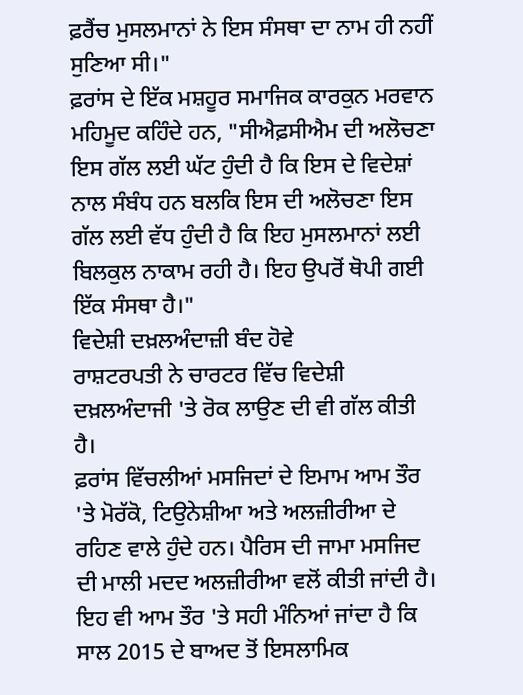ਫ਼ਰੈਂਚ ਮੁਸਲਮਾਨਾਂ ਨੇ ਇਸ ਸੰਸਥਾ ਦਾ ਨਾਮ ਹੀ ਨਹੀਂ ਸੁਣਿਆ ਸੀ।"
ਫ਼ਰਾਂਸ ਦੇ ਇੱਕ ਮਸ਼ਹੂਰ ਸਮਾਜਿਕ ਕਾਰਕੁਨ ਮਰਵਾਨ ਮਹਿਮੂਦ ਕਹਿੰਦੇ ਹਨ, "ਸੀਐਫ਼ਸੀਐਮ ਦੀ ਅਲੋਚਣਾ ਇਸ ਗੱਲ ਲਈ ਘੱਟ ਹੁੰਦੀ ਹੈ ਕਿ ਇਸ ਦੇ ਵਿਦੇਸ਼ਾਂ ਨਾਲ ਸੰਬੰਧ ਹਨ ਬਲਕਿ ਇਸ ਦੀ ਅਲੋਚਣਾ ਇਸ ਗੱਲ ਲਈ ਵੱਧ ਹੁੰਦੀ ਹੈ ਕਿ ਇਹ ਮੁਸਲਮਾਨਾਂ ਲਈ ਬਿਲਕੁਲ ਨਾਕਾਮ ਰਹੀ ਹੈ। ਇਹ ਉਪਰੋਂ ਥੋਪੀ ਗਈ ਇੱਕ ਸੰਸਥਾ ਹੈ।"
ਵਿਦੇਸ਼ੀ ਦਖ਼ਲਅੰਦਾਜ਼ੀ ਬੰਦ ਹੋਵੇ
ਰਾਸ਼ਟਰਪਤੀ ਨੇ ਚਾਰਟਰ ਵਿੱਚ ਵਿਦੇਸ਼ੀ ਦਖ਼ਲਅੰਦਾਜੀ 'ਤੇ ਰੋਕ ਲਾਉਣ ਦੀ ਵੀ ਗੱਲ ਕੀਤੀ ਹੈ।
ਫ਼ਰਾਂਸ ਵਿੱਚਲੀਆਂ ਮਸਜਿਦਾਂ ਦੇ ਇਮਾਮ ਆਮ ਤੌਰ 'ਤੇ ਮੋਰੱਕੋ, ਟਿਉਨੇਸ਼ੀਆ ਅਤੇ ਅਲਜ਼ੀਰੀਆ ਦੇ ਰਹਿਣ ਵਾਲੇ ਹੁੰਦੇ ਹਨ। ਪੈਰਿਸ ਦੀ ਜਾਮਾ ਮਸਜਿਦ ਦੀ ਮਾਲੀ ਮਦਦ ਅਲਜ਼ੀਰੀਆ ਵਲੋਂ ਕੀਤੀ ਜਾਂਦੀ ਹੈ। ਇਹ ਵੀ ਆਮ ਤੌਰ 'ਤੇ ਸਹੀ ਮੰਨਿਆਂ ਜਾਂਦਾ ਹੈ ਕਿ ਸਾਲ 2015 ਦੇ ਬਾਅਦ ਤੋਂ ਇਸਲਾਮਿਕ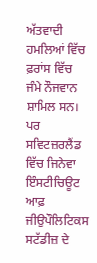ਅੱਤਵਾਦੀ ਹਮਲਿਆਂ ਵਿੱਚ ਫ਼ਰਾਂਸ ਵਿੱਚ ਜੰਮੇ ਨੌਜਵਾਨ ਸ਼ਾਮਿਲ ਸਨ।
ਪਰ ਸਵਿਟਜ਼ਰਲੈਂਡ ਵਿੱਚ ਜਿਨੇਵਾ ਇੰਸਟੀਚਿਊਟ ਆਫ਼ ਜੀਉਪੌਲਿਟਿਕਸ ਸਟੱਡੀਜ਼ ਦੇ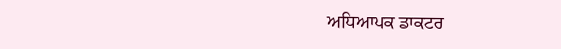ਅਧਿਆਪਕ ਡਾਕਟਰ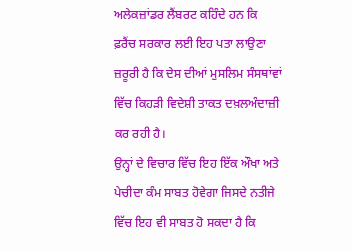ਅਲੇਕਜ਼ਾਂਡਰ ਲੈਂਬਰਟ ਕਹਿੰਦੇ ਹਨ ਕਿ ਫ਼ਰੈਂਚ ਸਰਕਾਰ ਲਈ ਇਹ ਪਤਾ ਲਾਉਣਾ ਜ਼ਰੂਰੀ ਹੈ ਕਿ ਦੇਸ ਦੀਆਂ ਮੁਸਲਿਮ ਸੰਸਥਾਂਵਾਂ ਵਿੱਚ ਕਿਹੜੀ ਵਿਦੇਸ਼ੀ ਤਾਕਤ ਦਖ਼ਲਅੰਦਾਜ਼ੀ ਕਰ ਰਹੀ ਹੈ।
ਉਨ੍ਹਾਂ ਦੇ ਵਿਚਾਰ ਵਿੱਚ ਇਹ ਇੱਕ ਔਖਾ ਅਤੇ ਪੇਚੀਦਾ ਕੰਮ ਸਾਬਤ ਹੋਵੇਗਾ ਜਿਸਦੇ ਨਤੀਜੇ ਵਿੱਚ ਇਹ ਵੀ ਸਾਬਤ ਹੋ ਸਕਦਾ ਹੈ ਕਿ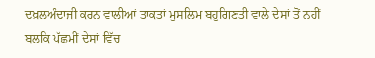ਦਖ਼ਲਅੰਦਾਜੀ ਕਰਨ ਵਾਲੀਆਂ ਤਾਕਤਾਂ ਮੁਸਲਿਮ ਬਹੁਗਿਣਤੀ ਵਾਲੇ ਦੇਸਾਂ ਤੋਂ ਨਹੀਂ ਬਲਕਿ ਪੱਛਮੀਂ ਦੇਸਾਂ ਵਿੱਚ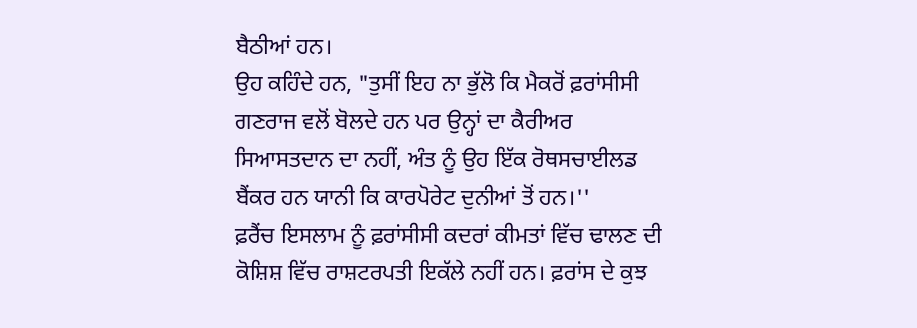ਬੈਠੀਆਂ ਹਨ।
ਉਹ ਕਹਿੰਦੇ ਹਨ, "ਤੁਸੀਂ ਇਹ ਨਾ ਭੁੱਲੋ ਕਿ ਮੈਕਰੋਂ ਫ਼ਰਾਂਸੀਸੀ ਗਣਰਾਜ ਵਲੋਂ ਬੋਲਦੇ ਹਨ ਪਰ ਉਨ੍ਹਾਂ ਦਾ ਕੈਰੀਅਰ ਸਿਆਸਤਦਾਨ ਦਾ ਨਹੀਂ, ਅੰਤ ਨੂੰ ਉਹ ਇੱਕ ਰੋਥਸਚਾਈਲਡ ਬੈਂਕਰ ਹਨ ਯਾਨੀ ਕਿ ਕਾਰਪੋਰੇਟ ਦੁਨੀਆਂ ਤੋਂ ਹਨ।''
ਫ਼ਰੈਂਚ ਇਸਲਾਮ ਨੂੰ ਫ਼ਰਾਂਸੀਸੀ ਕਦਰਾਂ ਕੀਮਤਾਂ ਵਿੱਚ ਢਾਲਣ ਦੀ ਕੋਸ਼ਿਸ਼ ਵਿੱਚ ਰਾਸ਼ਟਰਪਤੀ ਇਕੱਲੇ ਨਹੀਂ ਹਨ। ਫ਼ਰਾਂਸ ਦੇ ਕੁਝ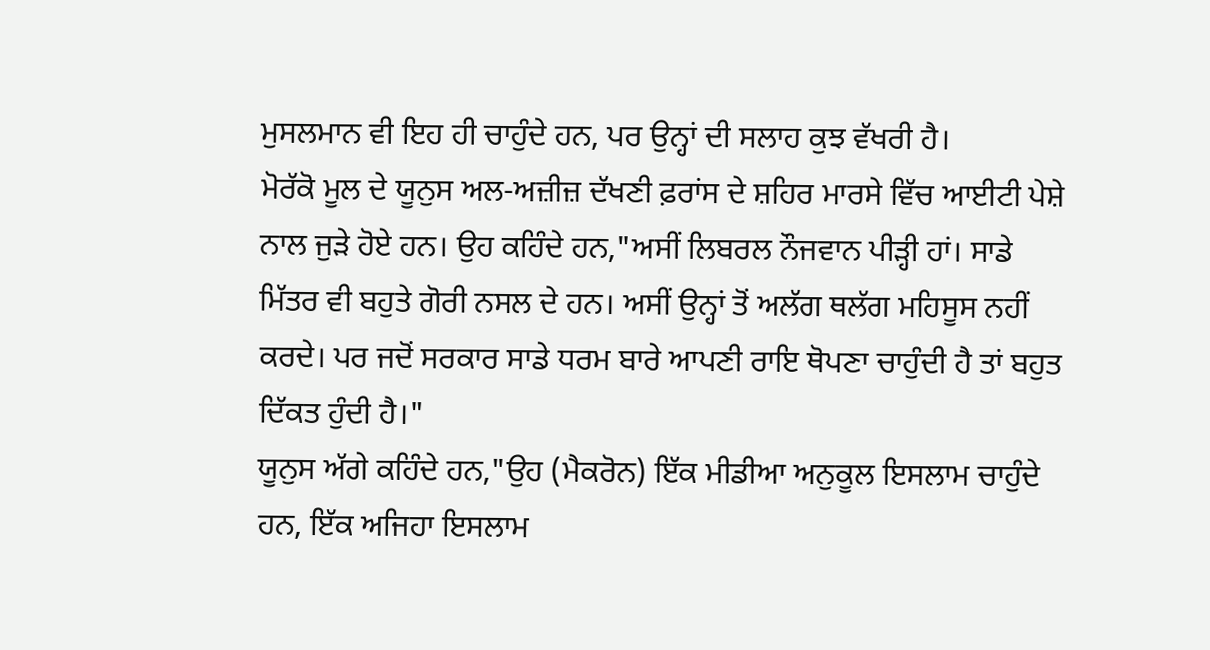ਮੁਸਲਮਾਨ ਵੀ ਇਹ ਹੀ ਚਾਹੁੰਦੇ ਹਨ, ਪਰ ਉਨ੍ਹਾਂ ਦੀ ਸਲਾਹ ਕੁਝ ਵੱਖਰੀ ਹੈ।
ਮੋਰੱਕੋ ਮੂਲ ਦੇ ਯੂਨੁਸ ਅਲ-ਅਜ਼ੀਜ਼ ਦੱਖਣੀ ਫ਼ਰਾਂਸ ਦੇ ਸ਼ਹਿਰ ਮਾਰਸੇ ਵਿੱਚ ਆਈਟੀ ਪੇਸ਼ੇ ਨਾਲ ਜੁੜੇ ਹੋਏ ਹਨ। ਉਹ ਕਹਿੰਦੇ ਹਨ,"ਅਸੀਂ ਲਿਬਰਲ ਨੌਜਵਾਨ ਪੀੜ੍ਹੀ ਹਾਂ। ਸਾਡੇ ਮਿੱਤਰ ਵੀ ਬਹੁਤੇ ਗੋਰੀ ਨਸਲ ਦੇ ਹਨ। ਅਸੀਂ ਉਨ੍ਹਾਂ ਤੋਂ ਅਲੱਗ ਥਲੱਗ ਮਹਿਸੂਸ ਨਹੀਂ ਕਰਦੇ। ਪਰ ਜਦੋਂ ਸਰਕਾਰ ਸਾਡੇ ਧਰਮ ਬਾਰੇ ਆਪਣੀ ਰਾਇ ਥੋਪਣਾ ਚਾਹੁੰਦੀ ਹੈ ਤਾਂ ਬਹੁਤ ਦਿੱਕਤ ਹੁੰਦੀ ਹੈ।"
ਯੂਨੁਸ ਅੱਗੇ ਕਹਿੰਦੇ ਹਨ,"ਉਹ (ਮੈਕਰੋਨ) ਇੱਕ ਮੀਡੀਆ ਅਨੁਕੂਲ ਇਸਲਾਮ ਚਾਹੁੰਦੇ ਹਨ, ਇੱਕ ਅਜਿਹਾ ਇਸਲਾਮ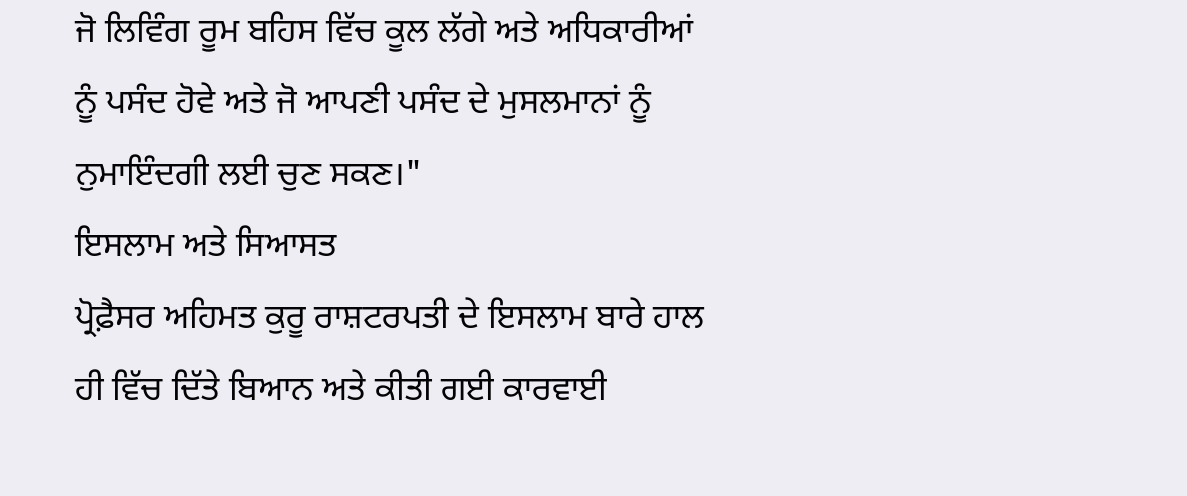ਜੋ ਲਿਵਿੰਗ ਰੂਮ ਬਹਿਸ ਵਿੱਚ ਕੂਲ ਲੱਗੇ ਅਤੇ ਅਧਿਕਾਰੀਆਂ ਨੂੰ ਪਸੰਦ ਹੋਵੇ ਅਤੇ ਜੋ ਆਪਣੀ ਪਸੰਦ ਦੇ ਮੁਸਲਮਾਨਾਂ ਨੂੰ ਨੁਮਾਇੰਦਗੀ ਲਈ ਚੁਣ ਸਕਣ।"
ਇਸਲਾਮ ਅਤੇ ਸਿਆਸਤ
ਪ੍ਰੋਫ਼ੈਸਰ ਅਹਿਮਤ ਕੁਰੂ ਰਾਸ਼ਟਰਪਤੀ ਦੇ ਇਸਲਾਮ ਬਾਰੇ ਹਾਲ ਹੀ ਵਿੱਚ ਦਿੱਤੇ ਬਿਆਨ ਅਤੇ ਕੀਤੀ ਗਈ ਕਾਰਵਾਈ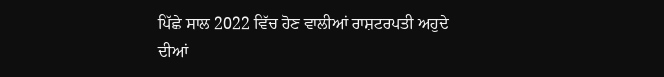ਪਿੱਛੇ ਸਾਲ 2022 ਵਿੱਚ ਹੋਣ ਵਾਲੀਆਂ ਰਾਸ਼ਟਰਪਤੀ ਅਹੁਦੇ ਦੀਆਂ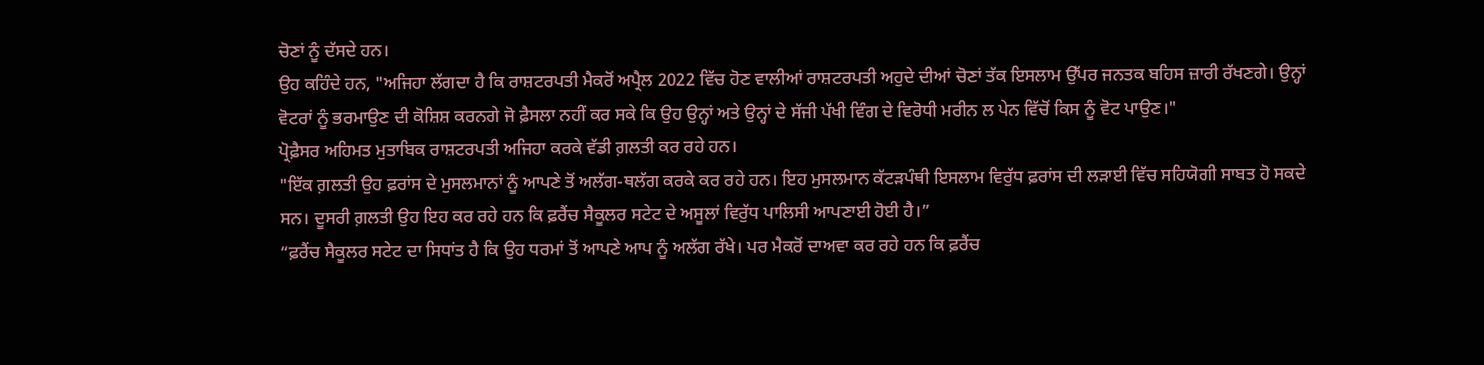ਚੋਣਾਂ ਨੂੰ ਦੱਸਦੇ ਹਨ।
ਉਹ ਕਹਿੰਦੇ ਹਨ, "ਅਜਿਹਾ ਲੱਗਦਾ ਹੈ ਕਿ ਰਾਸ਼ਟਰਪਤੀ ਮੈਕਰੋਂ ਅਪ੍ਰੈਲ 2022 ਵਿੱਚ ਹੋਣ ਵਾਲੀਆਂ ਰਾਸ਼ਟਰਪਤੀ ਅਹੁਦੇ ਦੀਆਂ ਚੋਣਾਂ ਤੱਕ ਇਸਲਾਮ ਉੱਪਰ ਜਨਤਕ ਬਹਿਸ ਜ਼ਾਰੀ ਰੱਖਣਗੇ। ਉਨ੍ਹਾਂ ਵੋਟਰਾਂ ਨੂੰ ਭਰਮਾਉਣ ਦੀ ਕੋਸ਼ਿਸ਼ ਕਰਨਗੇ ਜੋ ਫ਼ੈਸਲਾ ਨਹੀਂ ਕਰ ਸਕੇ ਕਿ ਉਹ ਉਨ੍ਹਾਂ ਅਤੇ ਉਨ੍ਹਾਂ ਦੇ ਸੱਜੀ ਪੱਖੀ ਵਿੰਗ ਦੇ ਵਿਰੋਧੀ ਮਰੀਨ ਲ ਪੇਨ ਵਿੱਚੋਂ ਕਿਸ ਨੂੰ ਵੋਟ ਪਾਉਣ।"
ਪ੍ਰੋਫ਼ੈਸਰ ਅਹਿਮਤ ਮੁਤਾਬਿਕ ਰਾਸ਼ਟਰਪਤੀ ਅਜਿਹਾ ਕਰਕੇ ਵੱਡੀ ਗ਼ਲਤੀ ਕਰ ਰਹੇ ਹਨ।
"ਇੱਕ ਗ਼ਲਤੀ ਉਹ ਫ਼ਰਾਂਸ ਦੇ ਮੁਸਲਮਾਨਾਂ ਨੂੰ ਆਪਣੇ ਤੋਂ ਅਲੱਗ-ਥਲੱਗ ਕਰਕੇ ਕਰ ਰਹੇ ਹਨ। ਇਹ ਮੁਸਲਮਾਨ ਕੱਟੜਪੰਥੀ ਇਸਲਾਮ ਵਿਰੁੱਧ ਫ਼ਰਾਂਸ ਦੀ ਲੜਾਈ ਵਿੱਚ ਸਹਿਯੋਗੀ ਸਾਬਤ ਹੋ ਸਕਦੇ ਸਨ। ਦੂਸਰੀ ਗ਼ਲਤੀ ਉਹ ਇਹ ਕਰ ਰਹੇ ਹਨ ਕਿ ਫ਼ਰੈਂਚ ਸੈਕੂਲਰ ਸਟੇਟ ਦੇ ਅਸੂਲਾਂ ਵਿਰੁੱਧ ਪਾਲਿਸੀ ਆਪਣਾਈ ਹੋਈ ਹੈ।”
“ਫ਼ਰੈਂਚ ਸੈਕੂਲਰ ਸਟੇਟ ਦਾ ਸਿਧਾਂਤ ਹੈ ਕਿ ਉਹ ਧਰਮਾਂ ਤੋਂ ਆਪਣੇ ਆਪ ਨੂੰ ਅਲੱਗ ਰੱਖੇ। ਪਰ ਮੈਕਰੋਂ ਦਾਅਵਾ ਕਰ ਰਹੇ ਹਨ ਕਿ ਫ਼ਰੈਂਚ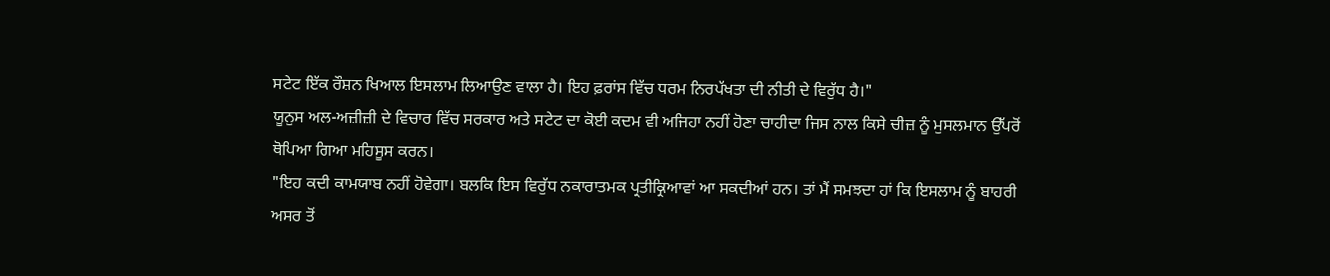ਸਟੇਟ ਇੱਕ ਰੌਸ਼ਨ ਖਿਆਲ ਇਸਲਾਮ ਲਿਆਉਣ ਵਾਲਾ ਹੈ। ਇਹ ਫ਼ਰਾਂਸ ਵਿੱਚ ਧਰਮ ਨਿਰਪੱਖਤਾ ਦੀ ਨੀਤੀ ਦੇ ਵਿਰੁੱਧ ਹੈ।"
ਯੂਨੁਸ ਅਲ-ਅਜ਼ੀਜ਼ੀ ਦੇ ਵਿਚਾਰ ਵਿੱਚ ਸਰਕਾਰ ਅਤੇ ਸਟੇਟ ਦਾ ਕੋਈ ਕਦਮ ਵੀ ਅਜਿਹਾ ਨਹੀਂ ਹੋਣਾ ਚਾਹੀਦਾ ਜਿਸ ਨਾਲ ਕਿਸੇ ਚੀਜ਼ ਨੂੰ ਮੁਸਲਮਾਨ ਉੱਪਰੋਂ ਥੋਪਿਆ ਗਿਆ ਮਹਿਸੂਸ ਕਰਨ।
"ਇਹ ਕਦੀ ਕਾਮਯਾਬ ਨਹੀਂ ਹੋਵੇਗਾ। ਬਲਕਿ ਇਸ ਵਿਰੁੱਧ ਨਕਾਰਾਤਮਕ ਪ੍ਰਤੀਕ੍ਰਿਆਵਾਂ ਆ ਸਕਦੀਆਂ ਹਨ। ਤਾਂ ਮੈਂ ਸਮਝਦਾ ਹਾਂ ਕਿ ਇਸਲਾਮ ਨੂੰ ਬਾਹਰੀ ਅਸਰ ਤੋਂ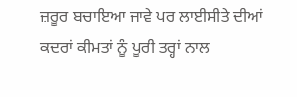ਜ਼ਰੂਰ ਬਚਾਇਆ ਜਾਵੇ ਪਰ ਲਾਈਸੀਤੇ ਦੀਆਂ ਕਦਰਾਂ ਕੀਮਤਾਂ ਨੂੰ ਪੂਰੀ ਤਰ੍ਹਾਂ ਨਾਲ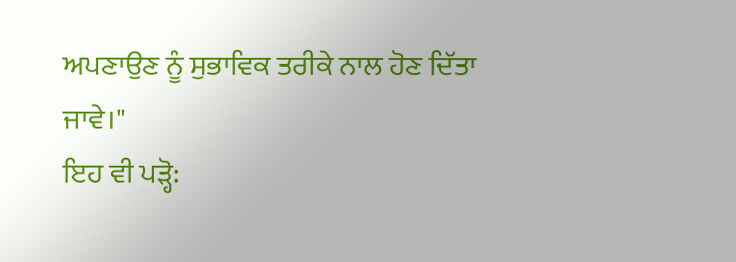ਅਪਣਾਉਣ ਨੂੰ ਸੁਭਾਵਿਕ ਤਰੀਕੇ ਨਾਲ ਹੋਣ ਦਿੱਤਾ ਜਾਵੇ।"
ਇਹ ਵੀ ਪੜ੍ਹੋ: